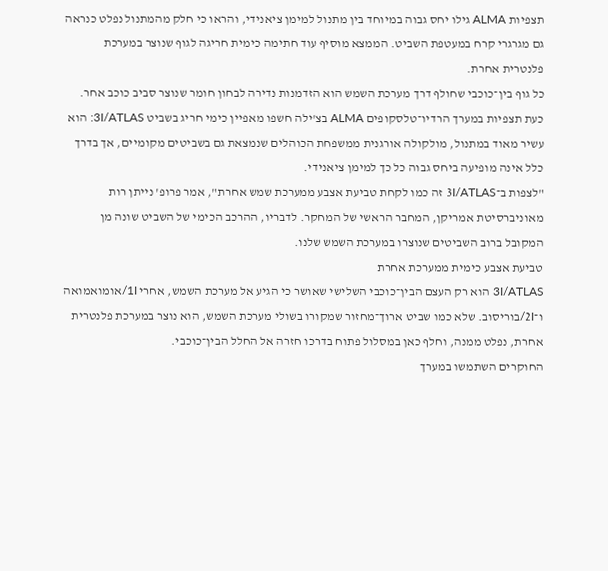תצפיות ALMA גילו יחס גבוה במיוחד בין מתנול למימן ציאנידי, והראו כי חלק מהמתנול נפלט כנראה גם מגרגרי קרח במעטפת השביט. הממצא מוסיף עוד חתימה כימית חריגה לגוף שנוצר במערכת פלנטרית אחרת.
כל גוף בין־כוכבי שחולף דרך מערכת השמש הוא הזדמנות נדירה לבחון חומר שנוצר סביב כוכב אחר. כעת תצפיות במערך הרדיו־טלסקופים ALMA בצ'ילה חשפו מאפיין כימי חריג בשביט 3I/ATLAS: הוא עשיר מאוד במתנול, מולקולה אורגנית ממשפחת הכוהלים שנמצאת גם בשביטים מקומיים, אך בדרך כלל אינה מופיעה ביחס גבוה כל כך למימן ציאנידי.
"לצפות ב־3I/ATLAS זה כמו לקחת טביעת אצבע ממערכת שמש אחרת", אמר פרופ' נייתן רות מאוניברסיטת אמריקן, המחבר הראשי של המחקר. לדבריו, ההרכב הכימי של השביט שונה מן המקובל ברוב השביטים שנוצרו במערכת השמש שלנו.
טביעת אצבע כימית ממערכת אחרת
3I/ATLAS הוא רק העצם הבין־כוכבי השלישי שאושר כי הגיע אל מערכת השמש, אחרי 1I/אומואמואה ו־2I/בוריסוב. שלא כמו שביט ארוך־מחזור שמקורו בשולי מערכת השמש, הוא נוצר במערכת פלנטרית אחרת, נפלט ממנה, וחלף כאן במסלול פתוח בדרכו חזרה אל החלל הבין־כוכבי.
החוקרים השתמשו במערך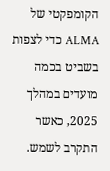הקומפקטי של ALMA כדי לצפות בשביט בכמה מועדים במהלך 2025, כאשר התקרב לשמש.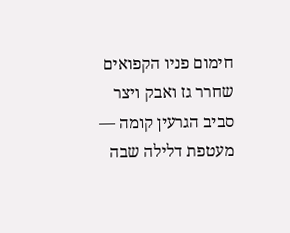חימום פניו הקפואים שחרר גז ואבק ויצר סביב הגרעין קומה — מעטפת דלילה שבה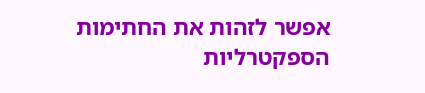אפשר לזהות את החתימות הספקטרליות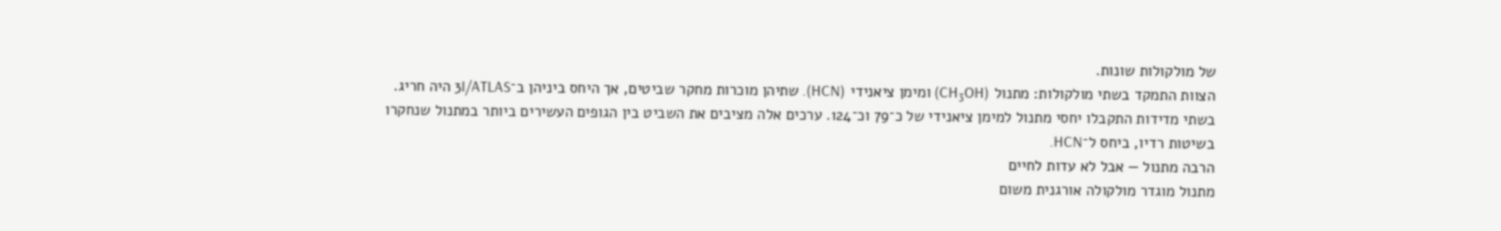של מולקולות שונות.
הצוות התמקד בשתי מולקולות: מתנול (CH₃OH) ומימן ציאנידי (HCN). שתיהן מוכרות מחקר שביטים, אך היחס ביניהן ב־3I/ATLAS היה חריג. בשתי מדידות התקבלו יחסי מתנול למימן ציאנידי של כ־79 וכ־124. ערכים אלה מציבים את השביט בין הגופים העשירים ביותר במתנול שנחקרו בשיטות רדיו, ביחס ל־HCN.
הרבה מתנול — אבל לא עדות לחיים
מתנול מוגדר מולקולה אורגנית משום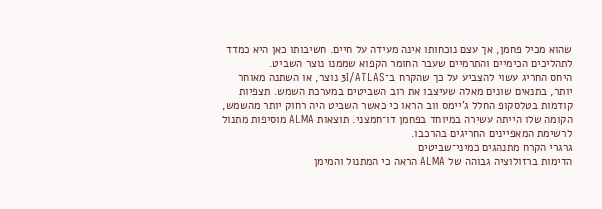שהוא מכיל פחמן, אך עצם נוכחותו אינה מעידה על חיים. חשיבותו כאן היא כמדד לתהליכים הכימיים והתרמיים שעבר החומר הקפוא שממנו נוצר השביט.
היחס החריג עשוי להצביע על כך שהקרח ב־3I/ATLAS נוצר, או השתנה מאוחר יותר, בתנאים שונים מאלה שעיצבו את רוב השביטים במערכת השמש. תצפיות קודמות בטלסקופ החלל ג'יימס ווב הראו כי כאשר השביט היה רחוק יותר מהשמש, הקומה שלו הייתה עשירה במיוחד בפחמן דו־חמצני. תוצאות ALMA מוסיפות מתנול לרשימת המאפיינים החריגים בהרכבו.
גרגרי הקרח מתנהגים כמיני־שביטים
הדימות ברזולוציה גבוהה של ALMA הראה כי המתנול והמימן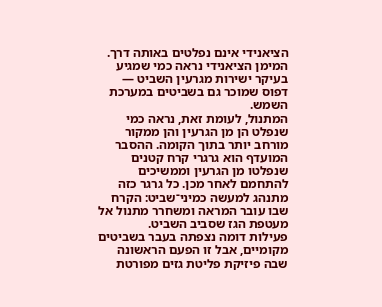הציאנידי אינם נפלטים באותה דרך. המימן הציאנידי נראה כמי שמגיע בעיקר ישירות מגרעין השביט — דפוס שמוכר גם בשביטים במערכת השמש.
המתנול, לעומת זאת, נראה כמי שנפלט הן מן הגרעין והן ממקור מורחב יותר בתוך הקומה. ההסבר המועדף הוא גרגרי קרח קטנים שנפלטו מן הגרעין וממשיכים להתחמם לאחר מכן. כל גרגר כזה מתנהג למעשה כמיני־שביט: הקרח שבו עובר המראה ומשחרר מתנול אל מעטפת הגז שסביב השביט.
פעילות דומה נצפתה בעבר בשביטים מקומיים, אבל זו הפעם הראשונה שבה פיזיקת פליטת גזים מפורטת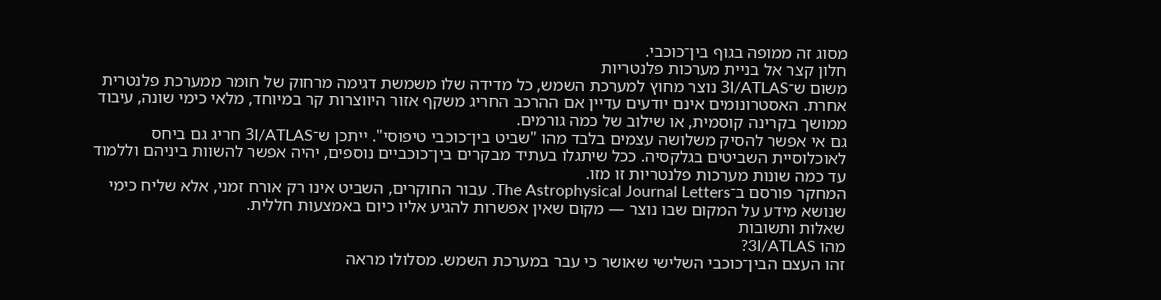מסוג זה ממופה בגוף בין־כוכבי.
חלון קצר אל בניית מערכות פלנטריות
משום ש־3I/ATLAS נוצר מחוץ למערכת השמש, כל מדידה שלו משמשת דגימה מרחוק של חומר ממערכת פלנטרית אחרת. האסטרונומים אינם יודעים עדיין אם ההרכב החריג משקף אזור היווצרות קר במיוחד, מלאי כימי שונה, עיבוד ממושך בקרינה קוסמית, או שילוב של כמה גורמים.
גם אי אפשר להסיק משלושה עצמים בלבד מהו "שביט בין־כוכבי טיפוסי". ייתכן ש־3I/ATLAS חריג גם ביחס לאוכלוסיית השביטים בגלקסיה. ככל שיתגלו בעתיד מבקרים בין־כוכביים נוספים, יהיה אפשר להשוות ביניהם וללמוד עד כמה שונות מערכות פלנטריות זו מזו.
המחקר פורסם ב־The Astrophysical Journal Letters. עבור החוקרים, השביט אינו רק אורח זמני, אלא שליח כימי שנושא מידע על המקום שבו נוצר — מקום שאין אפשרות להגיע אליו כיום באמצעות חללית.
שאלות ותשובות
מהו 3I/ATLAS?
זהו העצם הבין־כוכבי השלישי שאושר כי עבר במערכת השמש. מסלולו מראה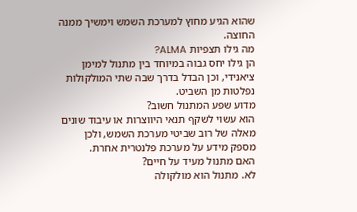שהוא הגיע מחוץ למערכת השמש וימשיך ממנה החוצה.
מה גילו תצפיות ALMA?
הן גילו יחס גבוה במיוחד בין מתנול למימן ציאנידי, וכן הבדל בדרך שבה שתי המולקולות נפלטות מן השביט.
מדוע שפע המתנול חשוב?
הוא עשוי לשקף תנאי היווצרות או עיבוד שונים מאלה של רוב שביטי מערכת השמש, ולכן מספק מידע על מערכת פלנטרית אחרת.
האם מתנול מעיד על חיים?
לא. מתנול הוא מולקולה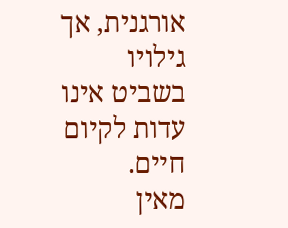אורגנית, אך גילויו בשביט אינו עדות לקיום חיים.
מאין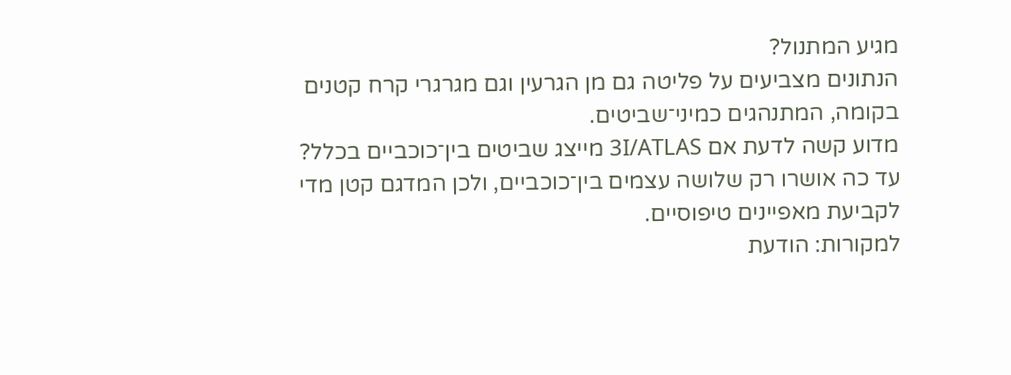מגיע המתנול?
הנתונים מצביעים על פליטה גם מן הגרעין וגם מגרגרי קרח קטנים בקומה, המתנהגים כמיני־שביטים.
מדוע קשה לדעת אם 3I/ATLAS מייצג שביטים בין־כוכביים בכלל?
עד כה אושרו רק שלושה עצמים בין־כוכביים, ולכן המדגם קטן מדי לקביעת מאפיינים טיפוסיים.
למקורות: הודעת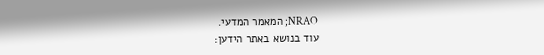NRAO; המאמר המדעי.
עוד בנושא באתר הידען: